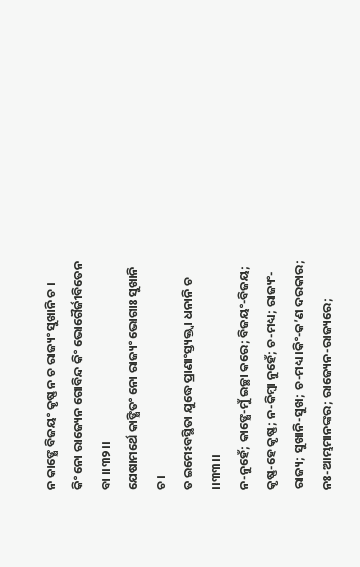ନ କାଙ୍କ୍ଷେ ବିଜୟଂ କୃଷ୍ଣ ନ ଚ ରାଜ୍ୟଂ ସୁଖାନି ଚ ।
କିଂ ନୋ ରାଜ୍ୟେନ ଗୋବିନ୍ଦ କିଂ ଭୋଗୈର୍ଜୀବିତେନ ବା ।।୩୨।।
ଯେଷାମର୍ଥେ କାଙ୍କ୍ଷିତଂ ନୋ ରାଜ୍ୟଂ ଭୋଗାଃ ସୁଖାନି ଚ ।
ତ ଇମେଽବସ୍ଥିତା ଯୁଦ୍ଧେ ପ୍ରାଣାଂସ୍ତ୍ୟକ୍ତ୍ୱା ଧନାନି ଚ ।।୩୩।।
ନ-ନୁହେଁ; କାଙ୍କ୍ଷେ-ମୁଁ ଇଚ୍ଛା କରେ; ବିଜୟଂ-ବିଜୟ; କୃଷ୍ଣ-ହେ କୃଷ୍ଣ; ନ-କିମ୍ବା ନୁହେଁ; ଚ-ମଧ୍ୟ; ରାଜ୍ୟଂ-ରାଜ୍ୟ; ସୁଖାନି-ସୁଖ; ଚ-ମଧ୍ୟ ।କିଂ-କ’ଣ ଦରକାର; ନଃ-ଆମ୍ଭମାନଙ୍କର; ରାଜ୍ୟେନ-ରାଜ୍ୟରେ;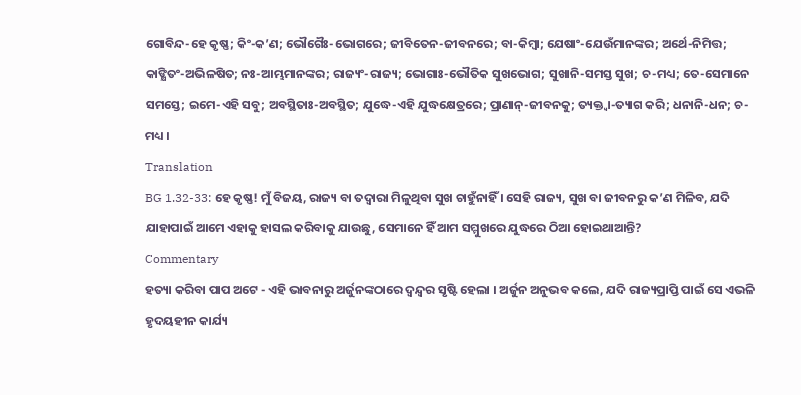ଗୋବିନ୍ଦ-ହେ କୃଷ୍ଣ; କିଂ-କ’ଣ; ଭୌଗୈଃ-ଭୋଗରେ; ଜୀବିତେନ-ଜୀବନରେ; ବା-କିମ୍ବା; ଯେଷାଂ-ଯେଉଁମାନଙ୍କର; ଅର୍ଥେ-ନିମିତ୍ତ; କାଙ୍କ୍ଷିତଂ-ଅଭିଳଷିତ; ନଃ-ଆମ୍ଭମାନଙ୍କର; ରାଜ୍ୟଂ-ରାଜ୍ୟ; ଭୋଗାଃ-ଭୌତିକ ସୁଖଭୋଗ; ସୁଖାନି-ସମସ୍ତ ସୁଖ; ଚ-ମଧ୍ୟ; ତେ-ସେମାନେ ସମସ୍ତେ; ଇମେ-ଏହି ସବୁ; ଅବସ୍ଥିତାଃ-ଅବସ୍ଥିତ; ଯୁଦ୍ଧେ-ଏହି ଯୁଦ୍ଧକ୍ଷେତ୍ରରେ; ପ୍ରାଣାନ୍-ଜୀବନକୁ; ତ୍ୟକ୍ତ୍ୱା-ତ୍ୟାଗ କରି; ଧନାନି-ଧନ; ଚ-ମଧ୍ୟ ।
Translation
BG 1.32-33: ହେ କୃଷ୍ଣ! ମୁଁ ବିଜୟ, ରାଜ୍ୟ ବା ତଦ୍ୱାରା ମିଳୁଥିବା ସୁଖ ଚାହୁଁନାହିଁ । ସେହି ରାଜ୍ୟ, ସୁଖ ବା ଜୀବନରୁ କ’ଣ ମିଳିବ, ଯଦି ଯାହାପାଇଁ ଆମେ ଏହାକୁ ହାସଲ କରିବାକୁ ଯାଉଛୁ, ସେମାନେ ହିଁ ଆମ ସମ୍ମୁଖରେ ଯୁଦ୍ଧରେ ଠିଆ ହୋଇଥାଆନ୍ତି?
Commentary
ହତ୍ୟା କରିବା ପାପ ଅଟେ - ଏହି ଭାବନାରୁ ଅର୍ଜୁନଙ୍କଠାରେ ଦ୍ୱନ୍ଦ୍ୱର ସୃଷ୍ଟି ହେଲା । ଅର୍ଜୁନ ଅନୁଭବ କଲେ, ଯଦି ରାଜ୍ୟପ୍ରାପ୍ତି ପାଇଁ ସେ ଏଭଳି ହୃଦୟହୀନ କାର୍ଯ୍ୟ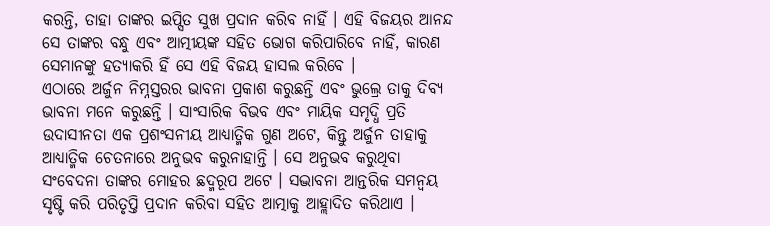କରନ୍ତି, ତାହା ତାଙ୍କର ଇପ୍ସିତ ସୁଖ ପ୍ରଦାନ କରିବ ନାହିଁ । ଏହି ବିଜୟର ଆନନ୍ଦ ସେ ତାଙ୍କର ବନ୍ଧୁ ଏବଂ ଆତ୍ମୀୟଙ୍କ ସହିତ ଭୋଗ କରିପାରିବେ ନାହିଁ, କାରଣ ସେମାନଙ୍କୁ ହତ୍ୟାକରି ହିଁ ସେ ଏହି ବିଜୟ ହାସଲ କରିବେ ।
ଏଠାରେ ଅର୍ଜୁନ ନିମ୍ନସ୍ତରର ଭାବନା ପ୍ରକାଶ କରୁଛନ୍ତି ଏବଂ ଭୁଲ୍ରେ ତାକୁ ଦିବ୍ୟ ଭାବନା ମନେ କରୁଛନ୍ତି । ସାଂସାରିକ ବିଭବ ଏବଂ ମାୟିକ ସମୃଦ୍ଧି ପ୍ରତି ଉଦାସୀନତା ଏକ ପ୍ରଶଂସନୀୟ ଆଧ୍ୟାତ୍ମିକ ଗୁଣ ଅଟେ, କିନ୍ତୁ ଅର୍ଜୁନ ତାହାକୁ ଆଧ୍ୟାତ୍ମିକ ଚେତନାରେ ଅନୁଭବ କରୁନାହାନ୍ତି । ସେ ଅନୁଭବ କରୁଥିବା ସଂବେଦନା ତାଙ୍କର ମୋହର ଛଦ୍ମରୂପ ଅଟେ । ସଦ୍ଭାବନା ଆନ୍ତରିକ ସମନ୍ୱୟ ସୃଷ୍ଟି କରି ପରିତୃପ୍ତି ପ୍ରଦାନ କରିବା ସହିତ ଆତ୍ମାକୁ ଆହ୍ଲାଦିତ କରିଥାଏ ।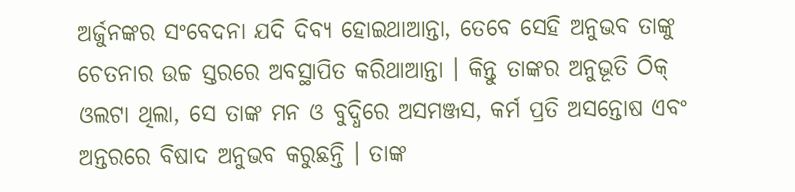ଅର୍ଜୁନଙ୍କର ସଂବେଦନା ଯଦି ଦିବ୍ୟ ହୋଇଥାଆନ୍ତା, ତେବେ ସେହି ଅନୁଭବ ତାଙ୍କୁ ଚେତନାର ଉଚ୍ଚ ସ୍ତରରେ ଅବସ୍ଥାପିତ କରିଥାଆନ୍ତା । କିନ୍ତୁ ତାଙ୍କର ଅନୁଭୂତି ଠିକ୍ ଓଲଟା ଥିଲା, ସେ ତାଙ୍କ ମନ ଓ ବୁଦ୍ଧିରେ ଅସମଞ୍ଜସ, କର୍ମ ପ୍ରତି ଅସନ୍ତୋଷ ଏବଂ ଅନ୍ତରରେ ବିଷାଦ ଅନୁଭବ କରୁଛନ୍ତି । ତାଙ୍କ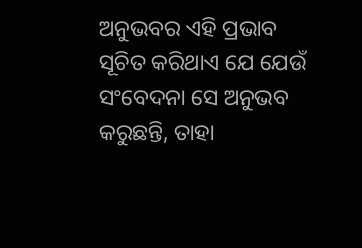ଅନୁଭବର ଏହି ପ୍ରଭାବ ସୂଚିତ କରିଥାଏ ଯେ ଯେଉଁ ସଂବେଦନା ସେ ଅନୁଭବ କରୁଛନ୍ତି, ତାହା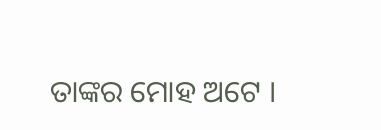ତାଙ୍କର ମୋହ ଅଟେ ।